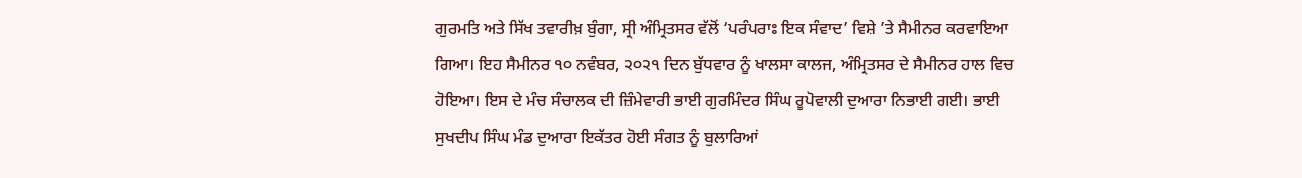ਗੁਰਮਤਿ ਅਤੇ ਸਿੱਖ ਤਵਾਰੀਖ਼ ਬੁੰਗਾ, ਸ੍ਰੀ ਅੰਮ੍ਰਿਤਸਰ ਵੱਲੋਂ ‘ਪਰੰਪਰਾਃ ਇਕ ਸੰਵਾਦ’ ਵਿਸ਼ੇ ’ਤੇ ਸੈਮੀਨਰ ਕਰਵਾਇਆ ਗਿਆ। ਇਹ ਸੈਮੀਨਰ ੧੦ ਨਵੰਬਰ, ੨੦੨੧ ਦਿਨ ਬੁੱਧਵਾਰ ਨੂੰ ਖਾਲਸਾ ਕਾਲਜ, ਅੰਮ੍ਰਿਤਸਰ ਦੇ ਸੈਮੀਨਰ ਹਾਲ ਵਿਚ ਹੋਇਆ। ਇਸ ਦੇ ਮੰਚ ਸੰਚਾਲਕ ਦੀ ਜ਼ਿੰਮੇਵਾਰੀ ਭਾਈ ਗੁਰਮਿੰਦਰ ਸਿੰਘ ਰੂਪੋਵਾਲੀ ਦੁਆਰਾ ਨਿਭਾਈ ਗਈ। ਭਾਈ ਸੁਖਦੀਪ ਸਿੰਘ ਮੰਡ ਦੁਆਰਾ ਇਕੱਤਰ ਹੋਈ ਸੰਗਤ ਨੂੰ ਬੁਲਾਰਿਆਂ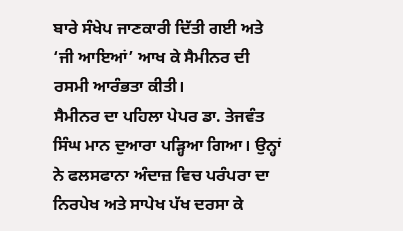ਬਾਰੇ ਸੰਖੇਪ ਜਾਣਕਾਰੀ ਦਿੱਤੀ ਗਈ ਅਤੇ ‘ਜੀ ਆਇਆਂ’ ਆਖ ਕੇ ਸੈਮੀਨਰ ਦੀ ਰਸਮੀ ਆਰੰਭਤਾ ਕੀਤੀ।
ਸੈਮੀਨਰ ਦਾ ਪਹਿਲਾ ਪੇਪਰ ਡਾ. ਤੇਜਵੰਤ ਸਿੰਘ ਮਾਨ ਦੁਆਰਾ ਪੜ੍ਹਿਆ ਗਿਆ। ਉਨ੍ਹਾਂ ਨੇ ਫਲਸਫਾਨਾ ਅੰਦਾਜ਼ ਵਿਚ ਪਰੰਪਰਾ ਦਾ ਨਿਰਪੇਖ ਅਤੇ ਸਾਪੇਖ ਪੱਖ ਦਰਸਾ ਕੇ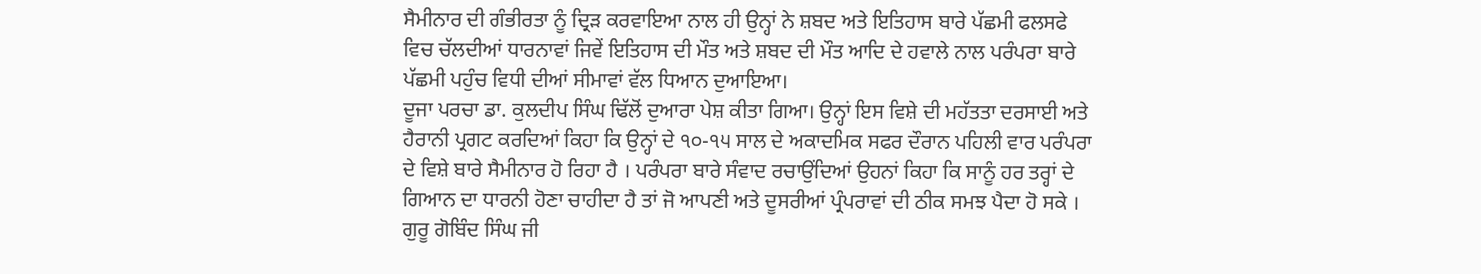ਸੈਮੀਨਾਰ ਦੀ ਗੰਭੀਰਤਾ ਨੂੰ ਦ੍ਰਿੜ ਕਰਵਾਇਆ ਨਾਲ ਹੀ ਉਨ੍ਹਾਂ ਨੇ ਸ਼ਬਦ ਅਤੇ ਇਤਿਹਾਸ ਬਾਰੇ ਪੱਛਮੀ ਫਲਸਫੇ ਵਿਚ ਚੱਲਦੀਆਂ ਧਾਰਨਾਵਾਂ ਜਿਵੇਂ ਇਤਿਹਾਸ ਦੀ ਮੌਤ ਅਤੇ ਸ਼ਬਦ ਦੀ ਮੌਤ ਆਦਿ ਦੇ ਹਵਾਲੇ ਨਾਲ ਪਰੰਪਰਾ ਬਾਰੇ ਪੱਛਮੀ ਪਹੁੰਚ ਵਿਧੀ ਦੀਆਂ ਸੀਮਾਵਾਂ ਵੱਲ ਧਿਆਨ ਦੁਆਇਆ।
ਦੂਜਾ ਪਰਚਾ ਡਾ. ਕੁਲਦੀਪ ਸਿੰਘ ਢਿੱਲੋਂ ਦੁਆਰਾ ਪੇਸ਼ ਕੀਤਾ ਗਿਆ। ਉਨ੍ਹਾਂ ਇਸ ਵਿਸ਼ੇ ਦੀ ਮਹੱਤਤਾ ਦਰਸਾਈ ਅਤੇ ਹੈਰਾਨੀ ਪ੍ਰਗਟ ਕਰਦਿਆਂ ਕਿਹਾ ਕਿ ਉਨ੍ਹਾਂ ਦੇ ੧੦-੧੫ ਸਾਲ ਦੇ ਅਕਾਦਮਿਕ ਸਫਰ ਦੌਰਾਨ ਪਹਿਲੀ ਵਾਰ ਪਰੰਪਰਾ ਦੇ ਵਿਸ਼ੇ ਬਾਰੇ ਸੈਮੀਨਾਰ ਹੋ ਰਿਹਾ ਹੈ । ਪਰੰਪਰਾ ਬਾਰੇ ਸੰਵਾਦ ਰਚਾਉਂਦਿਆਂ ਉਹਨਾਂ ਕਿਹਾ ਕਿ ਸਾਨੂੰ ਹਰ ਤਰ੍ਹਾਂ ਦੇ ਗਿਆਨ ਦਾ ਧਾਰਨੀ ਹੋਣਾ ਚਾਹੀਦਾ ਹੈ ਤਾਂ ਜੋ ਆਪਣੀ ਅਤੇ ਦੂਸਰੀਆਂ ਪ੍ਰੰਪਰਾਵਾਂ ਦੀ ਠੀਕ ਸਮਝ ਪੈਦਾ ਹੋ ਸਕੇ । ਗੁਰੂ ਗੋਬਿੰਦ ਸਿੰਘ ਜੀ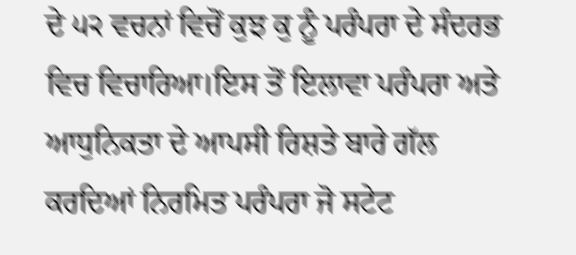ਦੇ ੫੨ ਵਚਨਾਂ ਵਿਚੋਂ ਕੁਝ ਕੁ ਨੂੰ ਪਰੰਪਰਾ ਦੇ ਸੰਦਰਭ ਵਿਚ ਵਿਚਾਰਿਆ।ਇਸ ਤੋਂ ਇਲਾਵਾ ਪਰੰਪਰਾ ਅਤੇ ਆਧੁਨਿਕਤਾ ਦੇ ਆਪਸੀ ਰਿਸ਼ਤੇ ਬਾਰੇ ਗੱਲ ਕਰਦਿਆਂ ਨਿਰਮਿਤ ਪਰੰਪਰਾ ਜੋ ਸਟੇਟ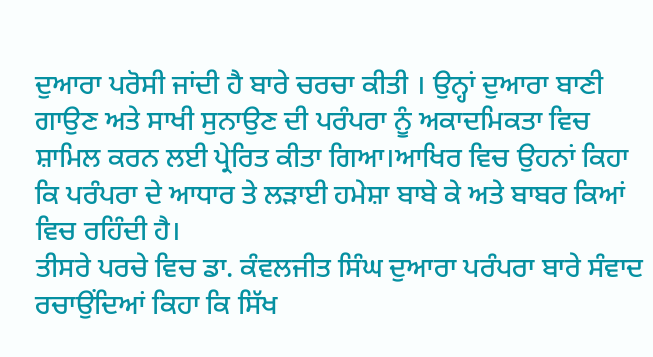ਦੁਆਰਾ ਪਰੋਸੀ ਜਾਂਦੀ ਹੈ ਬਾਰੇ ਚਰਚਾ ਕੀਤੀ । ਉਨ੍ਹਾਂ ਦੁਆਰਾ ਬਾਣੀ ਗਾਉਣ ਅਤੇ ਸਾਖੀ ਸੁਨਾਉਣ ਦੀ ਪਰੰਪਰਾ ਨੂੰ ਅਕਾਦਮਿਕਤਾ ਵਿਚ ਸ਼ਾਮਿਲ ਕਰਨ ਲਈ ਪ੍ਰੇਰਿਤ ਕੀਤਾ ਗਿਆ।ਆਖਿਰ ਵਿਚ ਉਹਨਾਂ ਕਿਹਾ ਕਿ ਪਰੰਪਰਾ ਦੇ ਆਧਾਰ ਤੇ ਲੜਾਈ ਹਮੇਸ਼ਾ ਬਾਬੇ ਕੇ ਅਤੇ ਬਾਬਰ ਕਿਆਂ ਵਿਚ ਰਹਿੰਦੀ ਹੈ।
ਤੀਸਰੇ ਪਰਚੇ ਵਿਚ ਡਾ. ਕੰਵਲਜੀਤ ਸਿੰਘ ਦੁਆਰਾ ਪਰੰਪਰਾ ਬਾਰੇ ਸੰਵਾਦ ਰਚਾਉਂਦਿਆਂ ਕਿਹਾ ਕਿ ਸਿੱਖ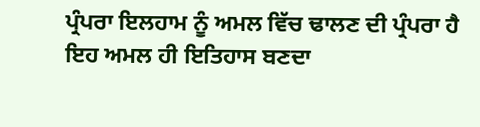ਪ੍ਰੰਪਰਾ ਇਲਹਾਮ ਨੂੰ ਅਮਲ ਵਿੱਚ ਢਾਲਣ ਦੀ ਪ੍ਰੰਪਰਾ ਹੈ ਇਹ ਅਮਲ ਹੀ ਇਤਿਹਾਸ ਬਣਦਾ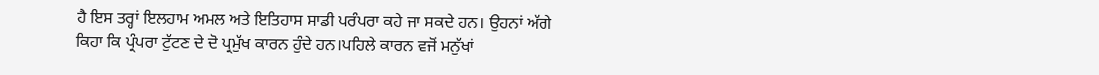ਹੈ ਇਸ ਤਰ੍ਹਾਂ ਇਲਹਾਮ ਅਮਲ ਅਤੇ ਇਤਿਹਾਸ ਸਾਡੀ ਪਰੰਪਰਾ ਕਹੇ ਜਾ ਸਕਦੇ ਹਨ। ਉਹਨਾਂ ਅੱਗੇ ਕਿਹਾ ਕਿ ਪ੍ਰੰਪਰਾ ਟੁੱਟਣ ਦੇ ਦੋ ਪ੍ਰਮੁੱਖ ਕਾਰਨ ਹੁੰਦੇ ਹਨ।ਪਹਿਲੇ ਕਾਰਨ ਵਜੋਂ ਮਨੁੱਖਾਂ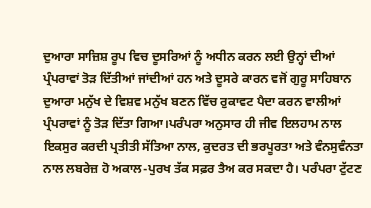ਦੁਆਰਾ ਸਾਜ਼ਿਸ਼ ਰੂਪ ਵਿਚ ਦੂਸਰਿਆਂ ਨੂੰ ਅਧੀਨ ਕਰਨ ਲਈ ਉਨ੍ਹਾਂ ਦੀਆਂ ਪ੍ਰੰਪਰਾਵਾਂ ਤੋੜ ਦਿੱਤੀਆਂ ਜਾਂਦੀਆਂ ਹਨ ਅਤੇ ਦੂਸਰੇ ਕਾਰਨ ਵਜੋਂ ਗੁਰੂ ਸਾਹਿਬਾਨ ਦੁਆਰਾ ਮਨੁੱਖ ਦੇ ਵਿਸ਼ਵ ਮਨੁੱਖ ਬਣਨ ਵਿੱਚ ਰੁਕਾਵਟ ਪੈਦਾ ਕਰਨ ਵਾਲੀਆਂ ਪ੍ਰੰਪਰਾਵਾਂ ਨੂੰ ਤੋਡ਼ ਦਿੱਤਾ ਗਿਆ।ਪਰੰਪਰਾ ਅਨੁਸਾਰ ਹੀ ਜੀਵ ਇਲਹਾਮ ਨਾਲ ਇਕਸੁਰ ਕਰਦੀ ਪ੍ਰਤੀਤੀ ਸੱਤਿਆ ਨਾਲ, ਕੁਦਰਤ ਦੀ ਭਰਪੂਰਤਾ ਅਤੇ ਵੰਨਸੁਵੰਨਤਾ ਨਾਲ ਲਬਰੇਜ਼ ਹੋ ਅਕਾਲ-ਪੁਰਖ ਤੱਕ ਸਫ਼ਰ ਤੈਅ ਕਰ ਸਕਦਾ ਹੈ। ਪਰੰਪਰਾ ਟੁੱਟਣ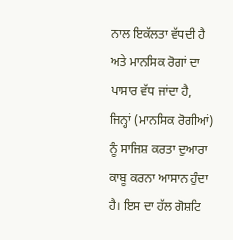ਨਾਲ ਇਕੱਲਤਾ ਵੱਧਦੀ ਹੈ ਅਤੇ ਮਾਨਸਿਕ ਰੋਗਾਂ ਦਾ ਪਾਸਾਰ ਵੱਧ ਜਾਂਦਾ ਹੈ, ਜਿਨ੍ਹਾਂ (ਮਾਨਸਿਕ ਰੋਗੀਆਂ) ਨੂੰ ਸਾਜਿਸ਼ ਕਰਤਾ ਦੁਆਰਾ ਕਾਬੂ ਕਰਨਾ ਆਸਾਨ ਹੁੰਦਾ ਹੈ। ਇਸ ਦਾ ਹੱਲ ਗੋਸ਼ਟਿ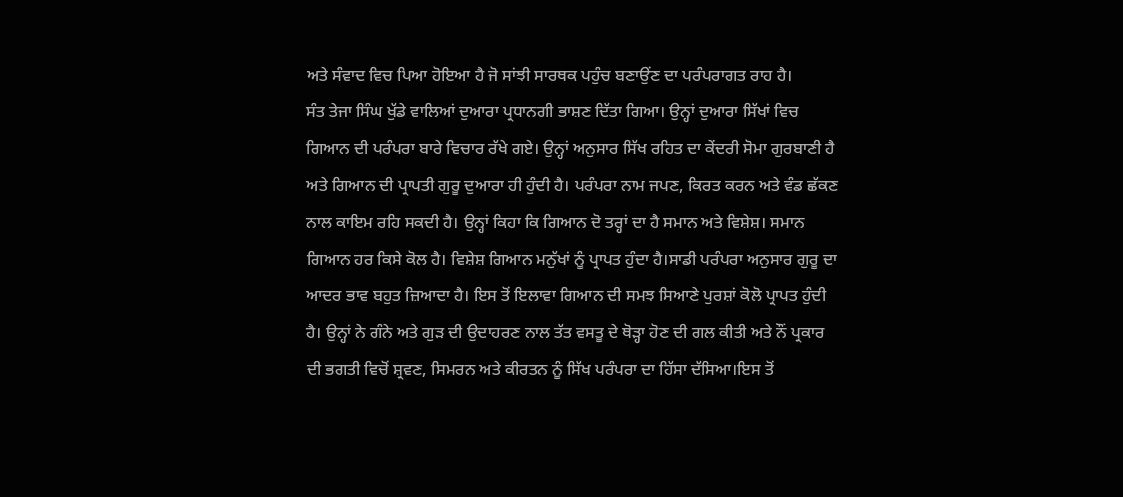ਅਤੇ ਸੰਵਾਦ ਵਿਚ ਪਿਆ ਹੋਇਆ ਹੈ ਜੋ ਸਾਂਝੀ ਸਾਰਥਕ ਪਹੁੰਚ ਬਣਾਉਂਣ ਦਾ ਪਰੰਪਰਾਗਤ ਰਾਹ ਹੈ।
ਸੰਤ ਤੇਜਾ ਸਿੰਘ ਖੁੱਡੇ ਵਾਲਿਆਂ ਦੁਆਰਾ ਪ੍ਰਧਾਨਗੀ ਭਾਸ਼ਣ ਦਿੱਤਾ ਗਿਆ। ਉਨ੍ਹਾਂ ਦੁਆਰਾ ਸਿੱਖਾਂ ਵਿਚ ਗਿਆਨ ਦੀ ਪਰੰਪਰਾ ਬਾਰੇ ਵਿਚਾਰ ਰੱਖੇ ਗਏ। ਉਨ੍ਹਾਂ ਅਨੁਸਾਰ ਸਿੱਖ ਰਹਿਤ ਦਾ ਕੇਂਦਰੀ ਸੋਮਾ ਗੁਰਬਾਣੀ ਹੈ ਅਤੇ ਗਿਆਨ ਦੀ ਪ੍ਰਾਪਤੀ ਗੁਰੂ ਦੁਆਰਾ ਹੀ ਹੁੰਦੀ ਹੈ। ਪਰੰਪਰਾ ਨਾਮ ਜਪਣ, ਕਿਰਤ ਕਰਨ ਅਤੇ ਵੰਡ ਛੱਕਣ ਨਾਲ ਕਾਇਮ ਰਹਿ ਸਕਦੀ ਹੈ। ਉਨ੍ਹਾਂ ਕਿਹਾ ਕਿ ਗਿਆਨ ਦੋ ਤਰ੍ਹਾਂ ਦਾ ਹੈ ਸਮਾਨ ਅਤੇ ਵਿਸ਼ੇਸ਼। ਸਮਾਨ ਗਿਆਨ ਹਰ ਕਿਸੇ ਕੋਲ ਹੈ। ਵਿਸ਼ੇਸ਼ ਗਿਆਨ ਮਨੁੱਖਾਂ ਨੂੰ ਪ੍ਰਾਪਤ ਹੁੰਦਾ ਹੈ।ਸਾਡੀ ਪਰੰਪਰਾ ਅਨੁਸਾਰ ਗੁਰੂ ਦਾ ਆਦਰ ਭਾਵ ਬਹੁਤ ਜ਼ਿਆਦਾ ਹੈ। ਇਸ ਤੋਂ ਇਲਾਵਾ ਗਿਆਨ ਦੀ ਸਮਝ ਸਿਆਣੇ ਪੁਰਸ਼ਾਂ ਕੋਲੋ ਪ੍ਰਾਪਤ ਹੁੰਦੀ ਹੈ। ਉਨ੍ਹਾਂ ਨੇ ਗੰਨੇ ਅਤੇ ਗੁੜ ਦੀ ਉਦਾਹਰਣ ਨਾਲ ਤੱਤ ਵਸਤੂ ਦੇ ਥੋੜ੍ਹਾ ਹੋਣ ਦੀ ਗਲ ਕੀਤੀ ਅਤੇ ਨੌਂ ਪ੍ਰਕਾਰ ਦੀ ਭਗਤੀ ਵਿਚੋਂ ਸ਼੍ਰਵਣ, ਸਿਮਰਨ ਅਤੇ ਕੀਰਤਨ ਨੂੰ ਸਿੱਖ ਪਰੰਪਰਾ ਦਾ ਹਿੱਸਾ ਦੱਸਿਆ।ਇਸ ਤੋਂ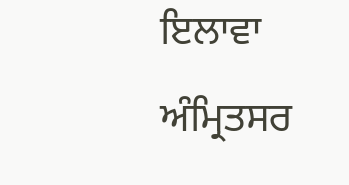ਇਲਾਵਾ ਅੰਮ੍ਰਿਤਸਰ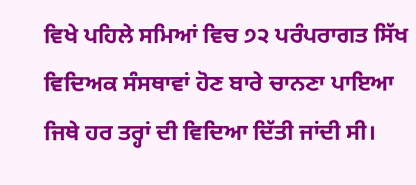ਵਿਖੇ ਪਹਿਲੇ ਸਮਿਆਂ ਵਿਚ ੭੨ ਪਰੰਪਰਾਗਤ ਸਿੱਖ ਵਿਦਿਅਕ ਸੰਸਥਾਵਾਂ ਹੋਣ ਬਾਰੇ ਚਾਨਣਾ ਪਾਇਆ ਜਿਥੇ ਹਰ ਤਰ੍ਹਾਂ ਦੀ ਵਿਦਿਆ ਦਿੱਤੀ ਜਾਂਦੀ ਸੀ।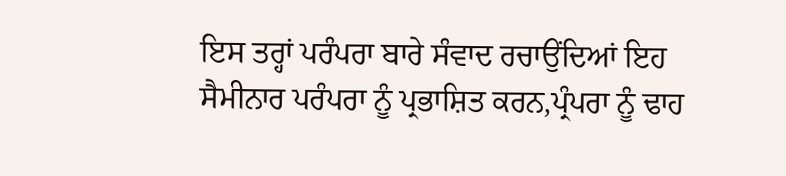ਇਸ ਤਰ੍ਹਾਂ ਪਰੰਪਰਾ ਬਾਰੇ ਸੰਵਾਦ ਰਚਾਉਂਦਿਆਂ ਇਹ ਸੈਮੀਨਾਰ ਪਰੰਪਰਾ ਨੂੰ ਪ੍ਰਭਾਸ਼ਿਤ ਕਰਨ,ਪ੍ਰੰਪਰਾ ਨੂੰ ਢਾਹ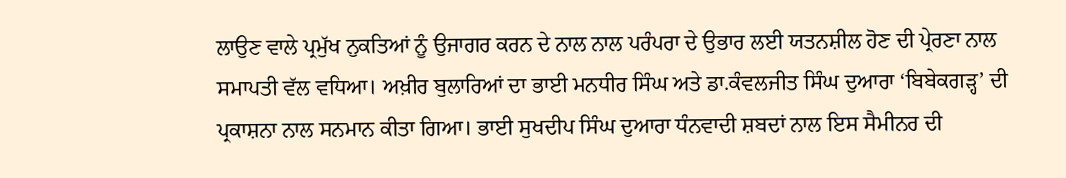ਲਾਉਣ ਵਾਲੇ ਪ੍ਰਮੁੱਖ ਨੁਕਤਿਆਂ ਨੂੰ ਉਜਾਗਰ ਕਰਨ ਦੇ ਨਾਲ ਨਾਲ ਪਰੰਪਰਾ ਦੇ ਉਭਾਰ ਲਈ ਯਤਨਸ਼ੀਲ ਹੋਣ ਦੀ ਪ੍ਰੇਰਣਾ ਨਾਲ ਸਮਾਪਤੀ ਵੱਲ ਵਧਿਆ। ਅਖ਼ੀਰ ਬੁਲਾਰਿਆਂ ਦਾ ਭਾਈ ਮਨਧੀਰ ਸਿੰਘ ਅਤੇ ਡਾ.ਕੰਵਲਜੀਤ ਸਿੰਘ ਦੁਆਰਾ ‘ਬਿਬੇਕਗੜ੍ਹ’ ਦੀ ਪ੍ਰਕਾਸ਼ਨਾ ਨਾਲ ਸਨਮਾਨ ਕੀਤਾ ਗਿਆ। ਭਾਈ ਸੁਖਦੀਪ ਸਿੰਘ ਦੁਆਰਾ ਧੰਨਵਾਦੀ ਸ਼ਬਦਾਂ ਨਾਲ ਇਸ ਸੈਮੀਨਰ ਦੀ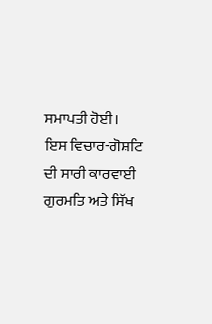ਸਮਾਪਤੀ ਹੋਈ।
ਇਸ ਵਿਚਾਰ-ਗੋਸ਼ਟਿ ਦੀ ਸਾਰੀ ਕਾਰਵਾਈ ਗੁਰਮਤਿ ਅਤੇ ਸਿੱਖ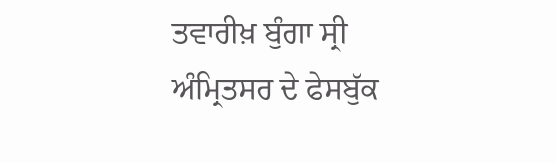ਤਵਾਰੀਖ਼ ਬੁੰਗਾ ਸ੍ਰੀ ਅੰਮ੍ਰਿਤਸਰ ਦੇ ਫੇਸਬੁੱਕ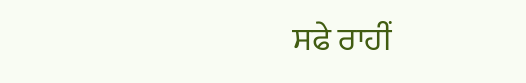ਸਫੇ ਰਾਹੀਂ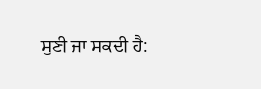ਸੁਣੀ ਜਾ ਸਕਦੀ ਹੈ: